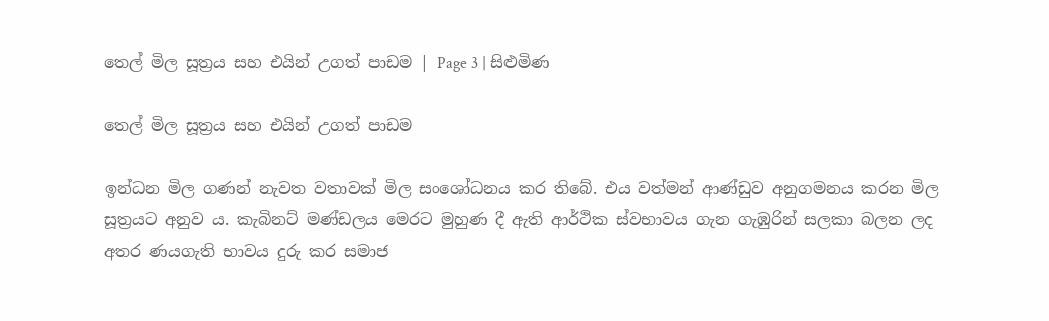තෙල් මිල සූත්‍රය සහ එයින් උගත් පාඩම | Page 3 | සිළුමිණ

තෙල් මිල සූත්‍රය සහ එයින් උගත් පාඩම

ඉන්ධන මිල ගණන් නැවත වතාවක් මිල සංශෝධනය කර තිබේ. එය වත්මන් ආණ්ඩුව අනුගමනය කරන මිල සූත්‍රයට අනුව ය. කැබිනට් මණ්ඩලය මෙරට මුහුණ දී ඇති ආර්ථික ස්වභාවය ගැන ගැඹුරින් සලකා බලන ලද අතර ණයගැති භාවය දුරු කර සමාජ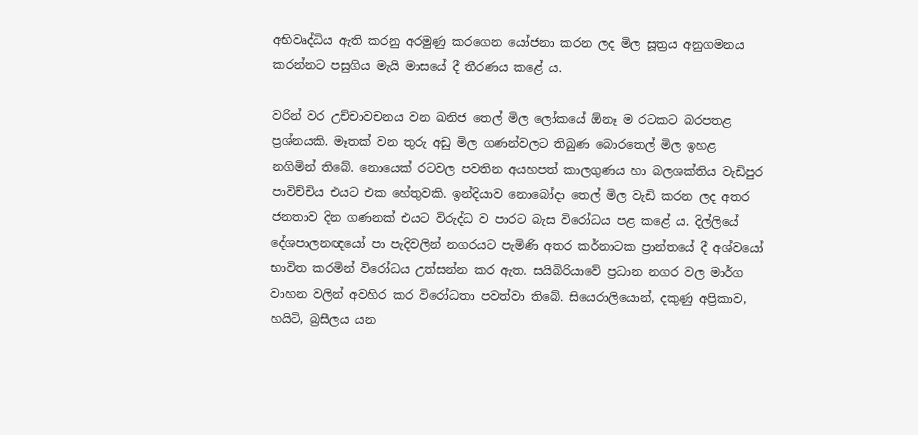අභිවෘද්ධිය ඇති කරනු අරමුණු කරගෙන යෝජනා කරන ලද මිල සූත්‍රය අනුගමනය කරන්නට පසුගිය මැයි මාසයේ දී තීරණය කළේ ය.

වරින් වර උච්චාවචනය වන ඛනිජ තෙල් මිල ලෝකයේ ඕනෑ ම රටකට බරපතළ ප්‍රශ්නයකි. මෑතක් වන තුරු අඩු මිල ගණන්වලට තිබුණ බොරතෙල් මිල ඉහළ නගිමින් තිබේ. නොයෙක් රටවල පවතින අයහපත් කාලගුණය හා බලශක්තිය වැඩිපුර පාවිච්චිය එයට එක හේතුවකි. ඉන්දියාව නොබෝදා තෙල් මිල වැඩි කරන ලද අතර ජනතාව දින ගණනක් එයට විරුද්ධ ව පාරට බැස විරෝධය පළ කළේ ය. දිල්ලියේ දේශපාලනඥයෝ පා පැදිවලින් නගරයට පැමිණි අතර කර්නාටක ප්‍රාන්තයේ දී අශ්වයෝ භාවිත කරමින් විරෝධය උත්සන්න කර ඇත. සයිබිරියාවේ ප්‍රධාන නගර වල මාර්ග වාහන වලින් අවහිර කර විරෝධතා පවත්වා තිබේ. සියෙරාලියොන්, දකුණු අප්‍රිකාව, හයිටි, බ්‍රසීලය යන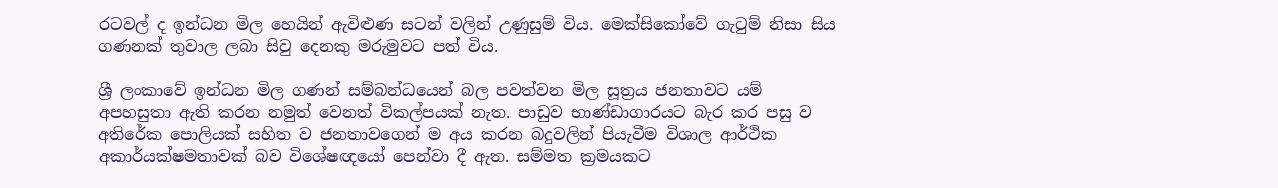රටවල් ද ඉන්ධන මිල හෙයින් ඇවිළුණ සටන් වලින් උණුසුම් විය. මෙක්සිකෝවේ ගැටුම් නිසා සිය ගණනක් තුවාල ලබා සිවු දෙනකු මරුමුවට පත් විය.

ශ්‍රී ලංකාවේ ඉන්ධන මිල ගණන් සම්බන්ධයෙන් බල පවත්වන මිල සූත්‍රය ජනතාවට යම් අපහසුතා ඇති කරන නමුත් වෙනත් විකල්පයක් නැත. පාඩුව භාණ්ඩාගාරයට බැර කර පසු ව අතිරේක පොලියක් සහිත ව ජනතාවගෙන් ම අය කරන බදුවලින් පියැවීම විශාල ආර්ථික අකාර්යක්ෂමතාවක් බව විශේෂඥයෝ පෙන්වා දී ඇත. සම්මත ක්‍රමයකට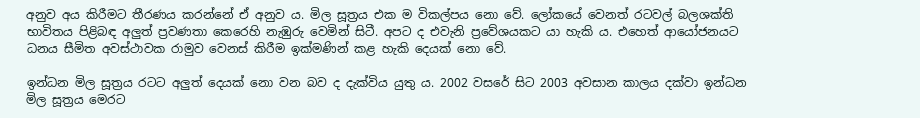අනුව අය කිරීමට තීරණය කරන්නේ ඒ අනුව ය. මිල සූත්‍රය එක ම විකල්පය නො වේ. ලෝකයේ වෙනත් රටවල් බලශක්ති භාවිතය පිළිබඳ අලුත් ප්‍රවණතා කෙරෙහි නැඹුරු වෙමින් සිටී. අපට ද එවැනි ප්‍රවේශයකට යා හැකි ය. එහෙත් ආයෝජනයට ධනය සීමිත අවස්ථාවක රාමුව වෙනස් කිරීම ඉක්මණින් කළ හැකි දෙයක් නො වේ.

ඉන්ධන මිල සූත්‍රය රටට අලුත් දෙයක් නො වන බව ද දැක්විය යුතු ය. 2002 වසරේ සිට 2003 අවසාන කාලය දක්වා ඉන්ධන මිල සූත්‍රය මෙරට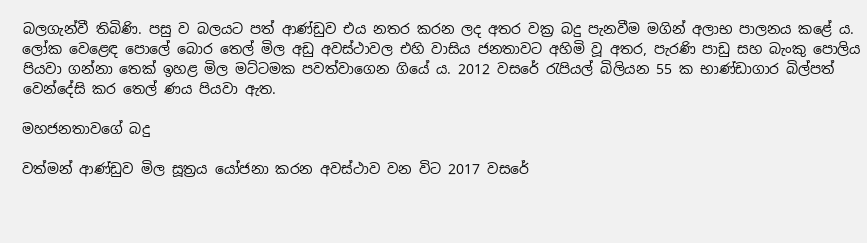බලගැන්වී තිබිණි. පසු ව බලයට පත් ආණ්ඩුව එය නතර කරන ලද අතර වක්‍ර බදු පැනවීම මගින් අලාභ පාලනය කළේ ය. ලෝක වෙළෙඳ පොලේ බොර තෙල් මිල අඩු අවස්ථාවල එහි වාසිය ජනතාවට අහිමි වූ අතර, පැරණි පාඩු සහ බැංකු පොලිය පියවා ගන්නා තෙක් ඉහළ මිල මට්ටමක පවත්වාගෙන ගියේ ය. 2012 වසරේ රැපියල් බිලියන 55 ක භාණ්ඩාගාර බිල්පත් වෙන්දේසි කර තෙල් ණය පියවා ඇත.

මහජනතාවගේ බදු

වත්මන් ආණ්ඩුව මිල සූත්‍රය යෝජනා කරන අවස්ථාව වන විට 2017 වසරේ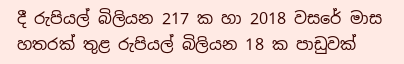දී රුපියල් බිලියන 217 ක හා 2018 වසරේ මාස හතරක් තුළ රුපියල් බිලියන 18 ක පාඩුවක්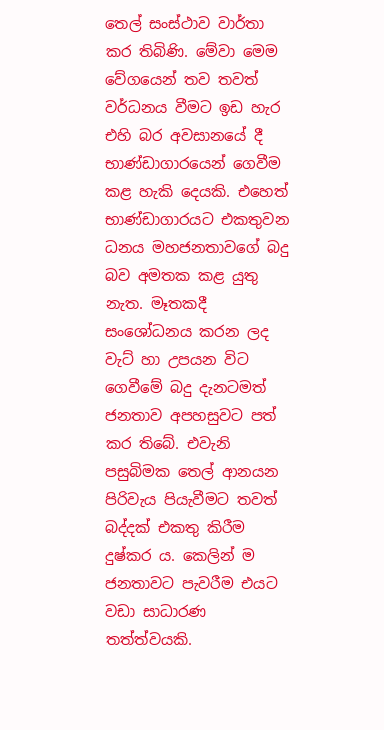තෙල් සංස්ථාව වාර්තා කර තිබිණි. මේවා මෙම වේගයෙන් තව තවත් වර්ධනය වීමට ඉඩ හැර එහි බර අවසානයේ දී භාණ්ඩාගාරයෙන් ගෙවීම කළ හැකි දෙයකි. එහෙත් භාණ්ඩාගාරයට එකතුවන ධනය මහජනතාවගේ බදු බව අමතක කළ යුතු නැත. මෑතකදී සංශෝධනය කරන ලද වැට් හා උපයන විට ගෙවීමේ බදු දැනටමත් ජනතාව අපහසුවට පත් කර තිබේ. එවැනි පසුබිමක තෙල් ආනයන පිරිවැය පියැවීමට තවත් බද්දක් එකතු කිරීම දුෂ්කර ය. කෙලින් ම ජනතාවට පැවරීම එයට වඩා සාධාරණ තත්ත්වයකි.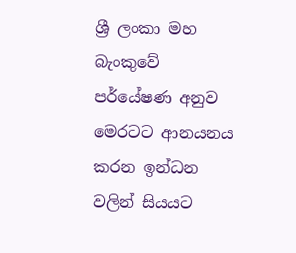ශ්‍රී ලංකා මහ බැංකුවේ පර්යේෂණ අනුව මෙරටට ආනයනය කරන ඉන්ධන වලින් සියයට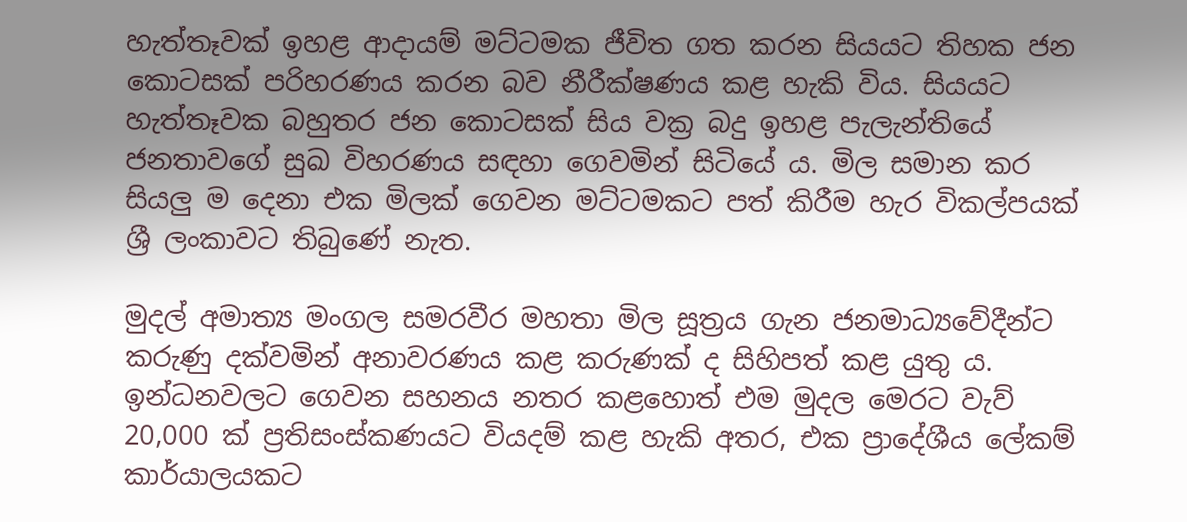හැත්තෑවක් ඉහළ ආදායම් මට්ටමක ජීවිත ගත කරන සියයට තිහක ජන කොටසක් පරිහරණය කරන බව නීරීක්ෂණය කළ හැකි විය. සියයට හැත්තෑවක බහුතර ජන කොටසක් සිය වක්‍ර බදු ඉහළ පැලැන්තියේ ජනතාවගේ සුඛ විහරණය සඳහා ගෙවමින් සිටියේ ය. මිල සමාන කර සියලු ම දෙනා එක මිලක් ගෙවන මට්ටමකට පත් කිරීම හැර විකල්පයක් ශ්‍රී ලංකාවට තිබුණේ නැත.

මුදල් අමාත්‍ය මංගල සමරවීර මහතා මිල සූත්‍රය ගැන ජනමාධ්‍යවේදීන්ට කරුණු දක්වමින් අනාවරණය කළ කරුණක් ද සිහිපත් කළ යුතු ය. ඉන්ධනවලට ගෙවන සහනය නතර කළහොත් එම මුදල මෙරට වැව් 20,000 ක් ප්‍රතිසංස්කණයට වියදම් කළ හැකි අතර, එක ප්‍රාදේශීය ලේකම් කාර්යාලයකට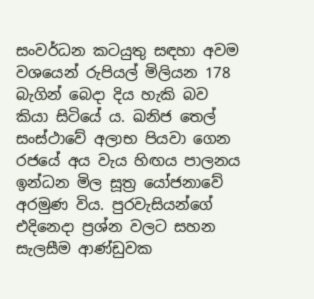සංවර්ධන කටයුතු සඳහා අවම වශයෙන් රුපියල් මිලියන 178 බැගින් බෙදා දිය හැකි බව කියා සිටියේ ය. ඛනිජ තෙල් සංස්ථාවේ අලාභ පියවා ගෙන රජයේ අය වැය හිඟය පාලනය ඉන්ධන මිල සූත්‍ර යෝජනාවේ අරමුණ විය. පුරවැසියන්ගේ එදිනෙදා ප්‍රශ්න වලට සහන සැලසීම ආණ්ඩුවක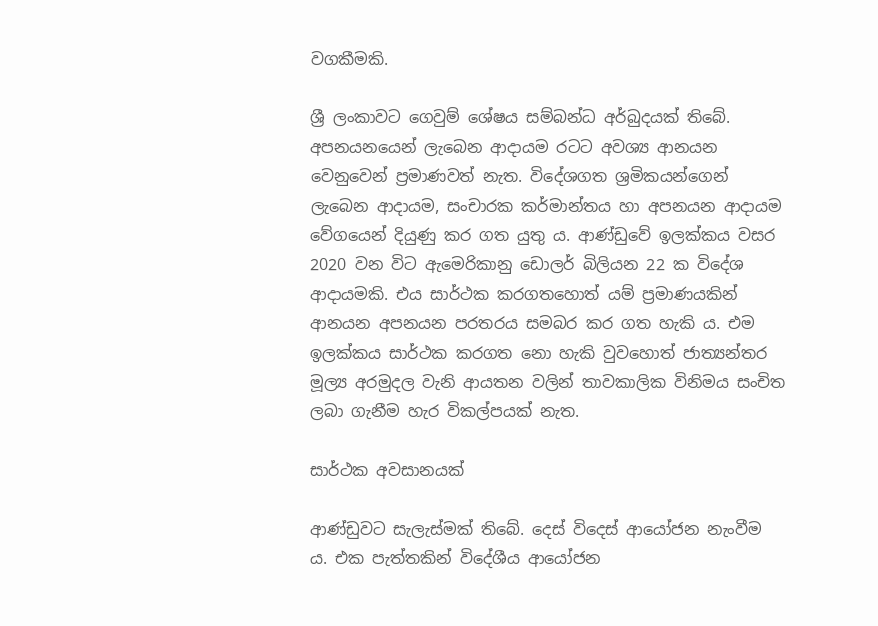වගකීමකි.

ශ්‍රී ලංකාවට ගෙවුම් ශේෂය සම්බන්ධ අර්බුදයක් තිබේ. අපනයනයෙන් ලැබෙන ආදායම රටට අවශ්‍ය ආනයන වෙනුවෙන් ප්‍රමාණවත් නැත. විදේශගත ශ්‍රමිකයන්ගෙන් ලැබෙන ආදායම, සංචාරක කර්මාන්තය හා අපනයන ආදායම වේගයෙන් දියුණු කර ගත යුතු ය. ආණ්ඩුවේ ඉලක්කය වසර 2020 වන විට ඇමෙරිකානු ඩොලර් බිලියන 22 ක විදේශ ආදායමකි. එය සාර්ථක කරගතහොත් යම් ප්‍රමාණයකින් ආනයන අපනයන පරතරය සමබර කර ගත හැකි ය. එම ඉලක්කය සාර්ථක කරගත නො හැකි වුවහොත් ජාත්‍යන්තර මූල්‍ය අරමුදල වැනි ආයතන වලින් තාවකාලික විනිමය සංචිත ලබා ගැනීම හැර විකල්පයක් නැත.

සාර්ථක අවසානයක්

ආණ්ඩුවට සැලැස්මක් තිබේ. දෙස් විදෙස් ආයෝජන නැංවීම ය. එක පැත්තකින් විදේශීය ආයෝජන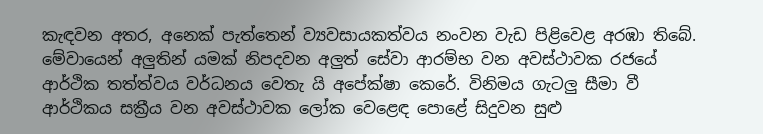කැඳවන අතර, අනෙක් පැත්තෙන් ව්‍යවසායකත්වය නංවන වැඩ පිළිවෙළ අරඹා තිබේ. මේවායෙන් අලුතින් යමක් නිපදවන අලුත් සේවා ආරම්භ වන අවස්ථාවක රජයේ ආර්ථික තත්ත්වය වර්ධනය වෙතැ යි අපේක්ෂා කෙරේ. විනිමය ගැටලු සීමා වී ආර්ථිකය සක්‍රීය වන අවස්ථාවක ලෝක වෙළෙඳ පොළේ සිදුවන සුළු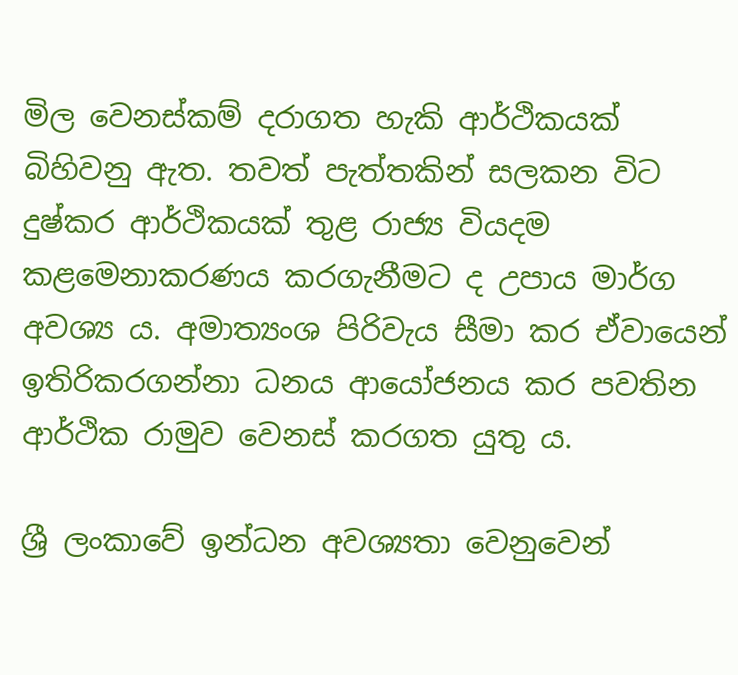මිල වෙනස්කම් දරාගත හැකි ආර්ථිකයක් බිහිවනු ඇත. තවත් පැත්තකින් සලකන විට දුෂ්කර ආර්ථිකයක් තුළ රාජ්‍ය වියදම කළමෙනාකරණය කරගැනීමට ද උපාය මාර්ග අවශ්‍ය ය. අමාත්‍යංශ පිරිවැය සීමා කර ඒවායෙන් ඉතිරිකරගන්නා ධනය ආයෝජනය කර පවතින ආර්ථික රාමුව වෙනස් කරගත යුතු ය.

ශ්‍රී ලංකාවේ ඉන්ධන අවශ්‍යතා වෙනුවෙන්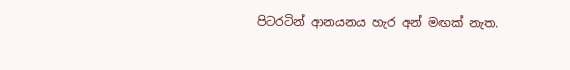පිටරටින් ආනයනය හැර අන් මඟක් නැත.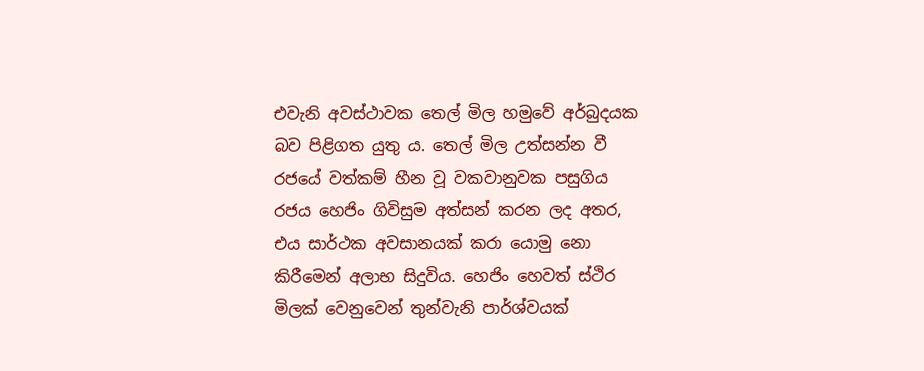එවැනි අවස්ථාවක තෙල් මිල හමුවේ අර්බුදයක බව පිළිගත යුතු ය. තෙල් මිල උත්සන්න වී රජයේ වත්කම් හීන වූ වකවානුවක පසුගිය රජය හෙජිං ගිවිසුම අත්සන් කරන ලද අතර, එය සාර්ථක අවසානයක් කරා යොමු නො කිරීමෙන් අලාභ සිදුවිය. හෙජිං හෙවත් ස්ථිර මිලක් වෙනුවෙන් තුන්වැනි පාර්ශ්වයක්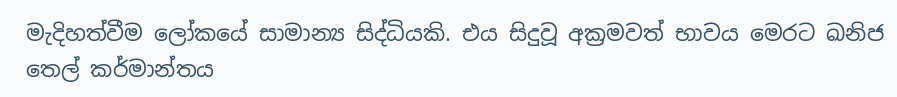මැදිහත්වීම ලෝකයේ සාමාන්‍ය සිද්ධියකි. එය සිදුවූ අක්‍රමවත් භාවය මෙරට ඛනිජ තෙල් කර්මාන්තය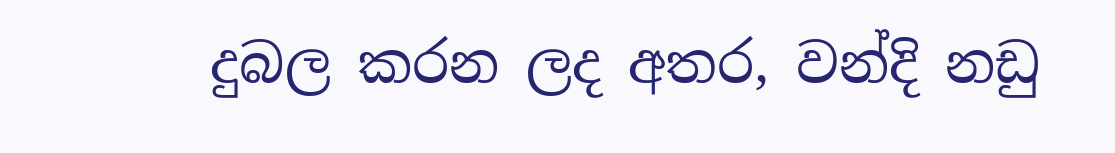දුබල කරන ලද අතර, වන්දි නඩු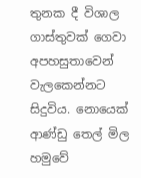තුනක දී විශාල ගාස්තුවක් ගෙවා අපහසුතාවෙන් වැලකෙන්නට සිදුවිය. නොයෙක් ආණ්ඩු තෙල් මිල හමුවේ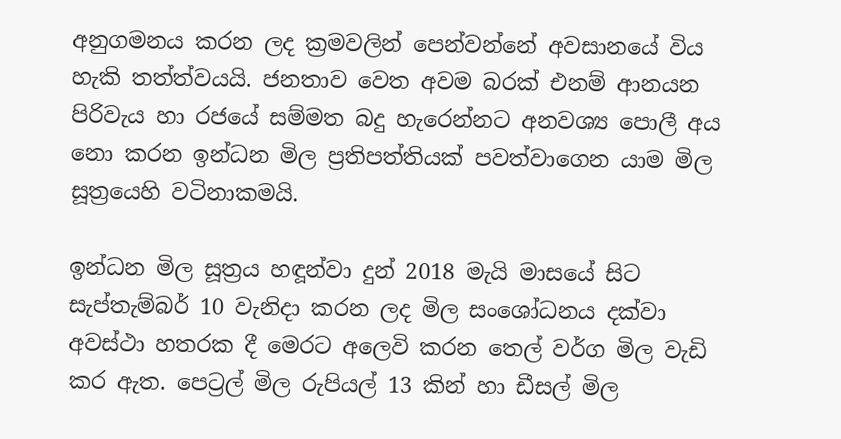අනුගමනය කරන ලද ක්‍රමවලින් පෙන්වන්නේ අවසානයේ විය හැකි තත්ත්වයයි. ජනතාව වෙත අවම බරක් එනම් ආනයන පිරිවැය හා රජයේ සම්මත බදු හැරෙන්නට අනවශ්‍ය පොලී අය නො කරන ඉන්ධන මිල ප්‍රතිපත්තියක් පවත්වාගෙන යාම මිල සූත්‍රයෙහි වටිනාකමයි.

ඉන්ධන මිල සූත්‍රය හඳූන්වා දුන් 2018 මැයි මාසයේ සිට සැප්තැම්බර් 10 වැනිදා කරන ලද මිල සංශෝධනය දක්වා අවස්ථා හතරක දී මෙරට අලෙවි කරන තෙල් වර්ග මිල වැඩි කර ඇත. පෙට්‍රල් මිල රුපියල් 13 කින් හා ඩීසල් මිල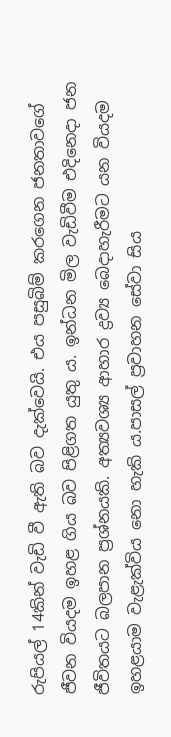රුපියල් 14කින් වැඩි වී ඇති බව දැක්වෙයි. එය පසුබිම් කරගෙන ජනතාවගේ ජීවන වියදම ඉහළ ගිය බව පිළිගත යුතු ය. ඉන්ධන මිල වැඩිවීම එදිනෙදා ජන ජීවිතයට බලපාන ප්‍රශ්නයකි. අත්‍යවශ්‍ය ආහාර ද්‍රව්‍ය බෙදාහැරීමට යන වියදම ඉහළයාම වැළැක්විය නො හැකි ය.පාසල් ප්‍රවාහන සේවා සිය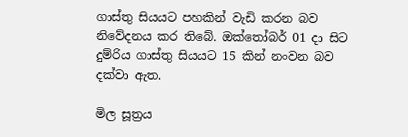ගාස්තු සියයට පහකින් වැඩි කරන බව නිවේදනය කර තිබේ. ඔක්තෝබර් 01 දා සිට දුම්රිය ගාස්තු සියයට 15 කින් නංවන බව දක්වා ඇත.

මිල සූත්‍රය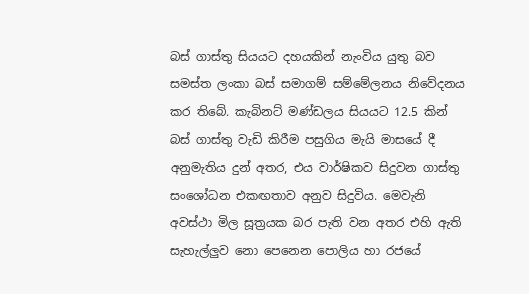බස් ගාස්තු සියයට දහයකින් නැංවිය යුතු බව සමස්ත ලංකා බස් සමාගම් සම්මේලනය නිවේදනය කර තිබේ. කැබිනට් මණ්ඩලය සියයට 12.5 කින් බස් ගාස්තු වැඩි කිරීම පසුගිය මැයි මාසයේ දී අනුමැතිය දුන් අතර, එය වාර්ෂිකව සිදුවන ගාස්තු සංශෝධන එකඟතාව අනුව සිදුවිය. මෙවැනි අවස්ථා මිල සූත්‍රයක බර පැති වන අතර එහි ඇති සැහැල්ලුව නො පෙනෙන පොලිය හා රජයේ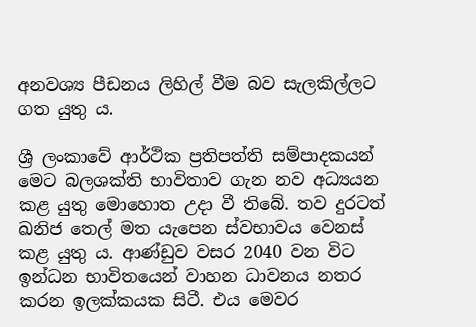අනවශ්‍ය පීඩනය ලිහිල් වීම බව සැලකිල්ලට ගත යුතු ය.

ශ්‍රී ලංකාවේ ආර්ථික ප්‍රතිපත්ති සම්පාදකයන් මෙට බලශක්ති භාවිතාව ගැන නව අධ්‍යයන කළ යුතු මොහොත උදා වී තිබේ. තව දුරටත් ඛනිජ තෙල් මත යැපෙන ස්වභාවය වෙනස් කළ යුතු ය. ආණ්ඩුව වසර 2040 වන විට ඉන්ධන භාවිතයෙන් වාහන ධාවනය නතර කරන ඉලක්කයක සිටී. එය මෙවර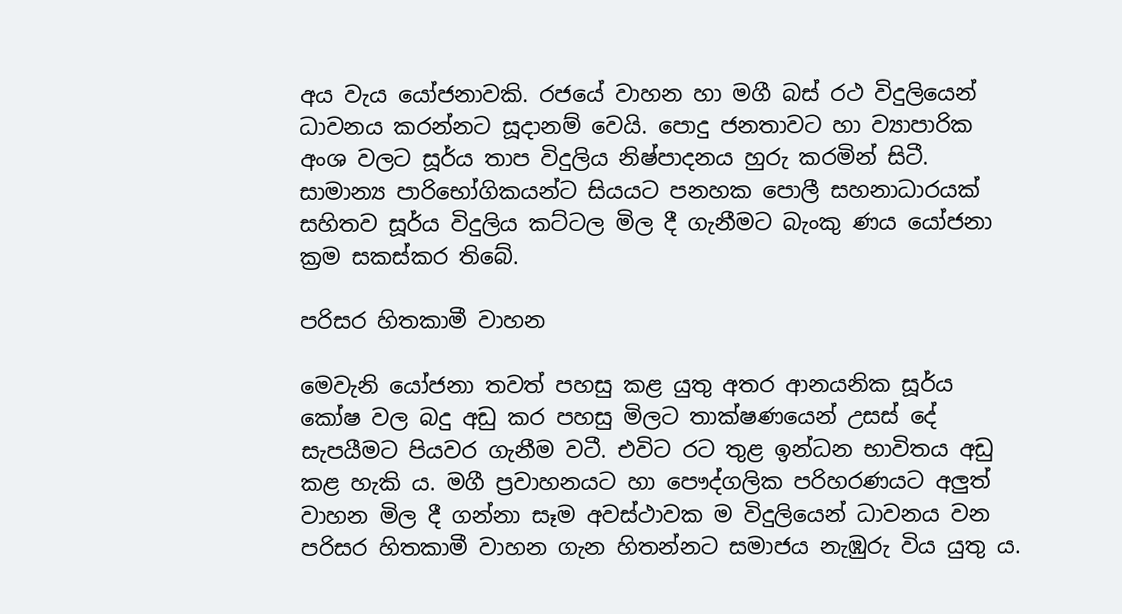අය වැය යෝජනාවකි. රජයේ වාහන හා මගී බස් රථ විදුලියෙන් ධාවනය කරන්නට සූදානම් වෙයි. පොදු ජනතාවට හා ව්‍යාපාරික අංශ වලට සූර්ය තාප විදුලිය නිෂ්පාදනය හුරු කරමින් සිටී. සාමාන්‍ය පාරිභෝගිකයන්ට සියයට පනහක පොලී සහනාධාරයක් සහිතව සූර්ය විදුලිය කට්ටල මිල දී ගැනීමට බැංකු ණය යෝජනා ක්‍රම සකස්කර තිබේ.

පරිසර හිතකාමී වාහන

මෙවැනි යෝජනා තවත් පහසු කළ යුතු අතර ආනයනික සූර්ය කෝෂ වල බදු අඩු කර පහසු මිලට තාක්ෂණයෙන් උසස් දේ සැපයීමට පියවර ගැනීම වටී. එවිට රට තුළ ඉන්ධන භාවිතය අඩු කළ හැකි ය. මගී ප්‍රවාහනයට හා පෞද්ගලික පරිහරණයට අලුත් වාහන මිල දී ගන්නා සෑම අවස්ථාවක ම විදුලියෙන් ධාවනය වන පරිසර හිතකාමී වාහන ගැන හිතන්නට සමාජය නැඹුරු විය යුතු ය.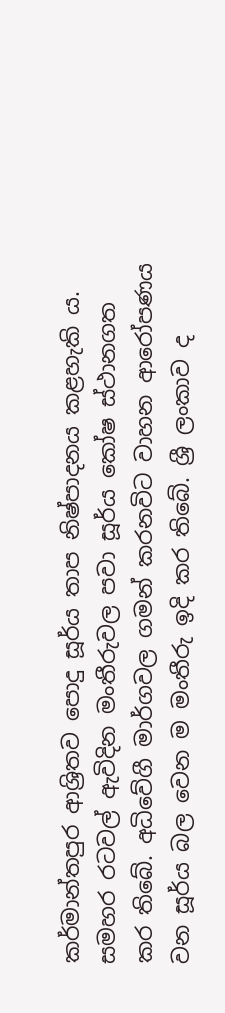කර්මාන්තපුර ආශ්‍රිතව පොදු සූර්ය තාප නිෂ්පාදනය කළහැකි ය. සමහර රටවල් ඇවිදින මංතීරුවල පවා සූර්ය කෝෂ ස්ථානගත කර තිබේ. අධිවේගී මාර්ගවල ගමන් කරනවිට වාහන ආරෝපණය වන සූර්ය බල වෙන ම මංතීරු ඉදි කර තිබේ. ශ්‍රී ලංකාව ද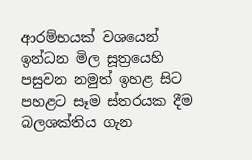ආරම්භයක් වශයෙන් ඉන්ධන මිල සූත්‍රයෙහි පසුවන නමුත් ඉහළ සිට පහළට සෑම ස්තරයක දීම බලශක්තිය ගැන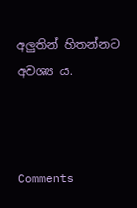අලුතින් හිතන්නට අවශ්‍ය ය.



Comments